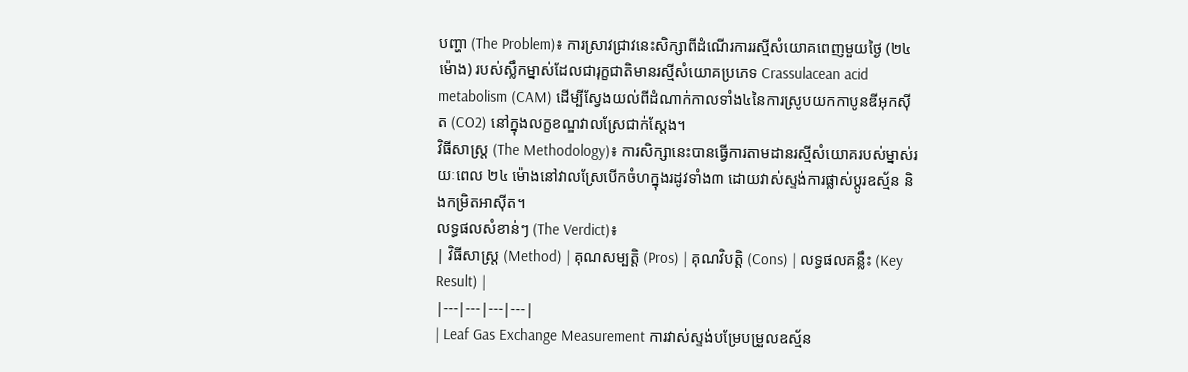បញ្ហា (The Problem)៖ ការស្រាវជ្រាវនេះសិក្សាពីដំណើរការរស្មីសំយោគពេញមួយថ្ងៃ (២៤ ម៉ោង) របស់ស្លឹកម្នាស់ដែលជារុក្ខជាតិមានរស្មីសំយោគប្រភេទ Crassulacean acid metabolism (CAM) ដើម្បីស្វែងយល់ពីដំណាក់កាលទាំង៤នៃការស្រូបយកកាបូនឌីអុកស៊ីត (CO2) នៅក្នុងលក្ខខណ្ឌវាលស្រែជាក់ស្តែង។
វិធីសាស្ត្រ (The Methodology)៖ ការសិក្សានេះបានធ្វើការតាមដានរស្មីសំយោគរបស់ម្នាស់រយៈពេល ២៤ ម៉ោងនៅវាលស្រែបើកចំហក្នុងរដូវទាំង៣ ដោយវាស់ស្ទង់ការផ្លាស់ប្តូរឧស្ម័ន និងកម្រិតអាស៊ីត។
លទ្ធផលសំខាន់ៗ (The Verdict)៖
| វិធីសាស្ត្រ (Method) | គុណសម្បត្តិ (Pros) | គុណវិបត្តិ (Cons) | លទ្ធផលគន្លឹះ (Key Result) |
|---|---|---|---|
| Leaf Gas Exchange Measurement ការវាស់ស្ទង់បម្រែបម្រួលឧស្ម័ន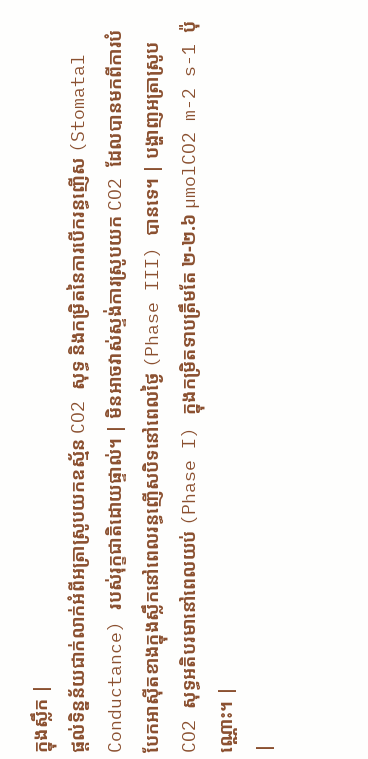ក្នុងស្លឹក |
ផ្តល់ទិន្នន័យជាក់លាក់អំពីអត្រាស្រូបយកឧស្ម័ន CO2 សុទ្ធ និងកម្រិតនៃការបើករន្ធញើស (Stomatal Conductance) របស់រុក្ខជាតិដោយផ្ទាល់។ | មិនអាចវាស់ស្ទង់ការស្រូបយក CO2 ដែលបានមកពីការបំបែកអាស៊ីតខាងក្នុងស្លឹកនៅពេលរន្ធញើសបិទនៅពេលថ្ងៃ (Phase III) បានទេ។ | បង្ហាញអត្រាស្រូប CO2 សុទ្ធអតិបរមានៅពេលយប់ (Phase I) ក្នុងកម្រិតទាបត្រឹមតែ ២-២.៦ µmolCO2 m-2 s-1 ប៉ុណ្ណោះ។ |
|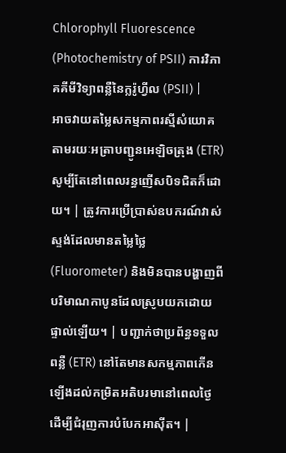Chlorophyll Fluorescence (Photochemistry of PSII) ការវិភាគគីមីវិទ្យាពន្លឺនៃក្លរ៉ូហ្វីល (PSII) |
អាចវាយតម្លៃសកម្មភាពរស្មីសំយោគតាមរយៈអត្រាបញ្ជូនអេឡិចត្រុង (ETR) សូម្បីតែនៅពេលរន្ធញើសបិទជិតក៏ដោយ។ | ត្រូវការប្រើប្រាស់ឧបករណ៍វាស់ស្ទង់ដែលមានតម្លៃថ្លៃ (Fluorometer) និងមិនបានបង្ហាញពីបរិមាណកាបូនដែលស្រូបយកដោយផ្ទាល់ឡើយ។ | បញ្ជាក់ថាប្រព័ន្ធទទួលពន្លឺ (ETR) នៅតែមានសកម្មភាពកើនឡើងដល់កម្រិតអតិបរមានៅពេលថ្ងៃ ដើម្បីជំរុញការបំបែកអាស៊ីត។ |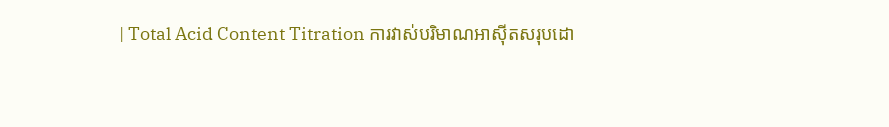| Total Acid Content Titration ការវាស់បរិមាណអាស៊ីតសរុបដោ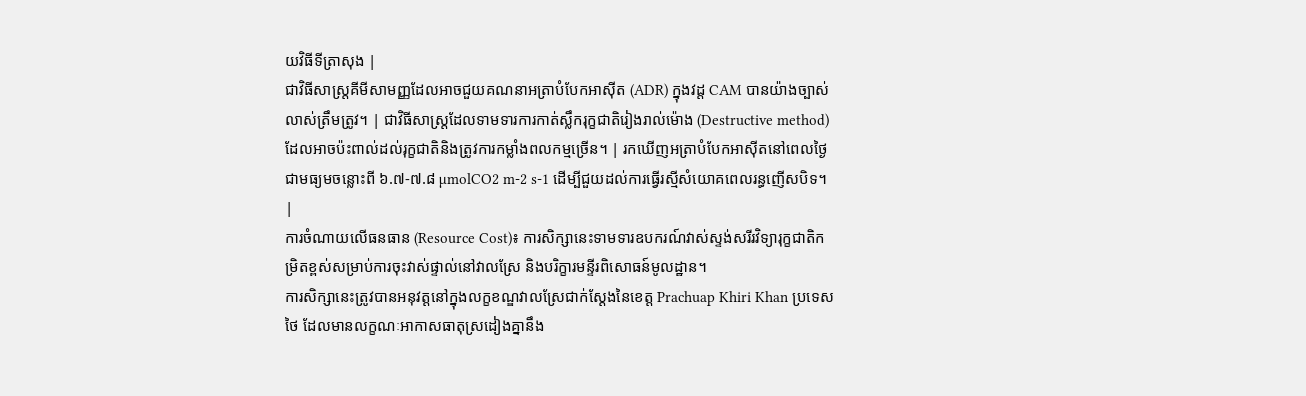យវិធីទីត្រាសុង |
ជាវិធីសាស្ត្រគីមីសាមញ្ញដែលអាចជួយគណនាអត្រាបំបែកអាស៊ីត (ADR) ក្នុងវដ្ត CAM បានយ៉ាងច្បាស់លាស់ត្រឹមត្រូវ។ | ជាវិធីសាស្ត្រដែលទាមទារការកាត់ស្លឹករុក្ខជាតិរៀងរាល់ម៉ោង (Destructive method) ដែលអាចប៉ះពាល់ដល់រុក្ខជាតិនិងត្រូវការកម្លាំងពលកម្មច្រើន។ | រកឃើញអត្រាបំបែកអាស៊ីតនៅពេលថ្ងៃជាមធ្យមចន្លោះពី ៦.៧-៧.៨ µmolCO2 m-2 s-1 ដើម្បីជួយដល់ការធ្វើរស្មីសំយោគពេលរន្ធញើសបិទ។ |
ការចំណាយលើធនធាន (Resource Cost)៖ ការសិក្សានេះទាមទារឧបករណ៍វាស់ស្ទង់សរីរវិទ្យារុក្ខជាតិកម្រិតខ្ពស់សម្រាប់ការចុះវាស់ផ្ទាល់នៅវាលស្រែ និងបរិក្ខារមន្ទីរពិសោធន៍មូលដ្ឋាន។
ការសិក្សានេះត្រូវបានអនុវត្តនៅក្នុងលក្ខខណ្ឌវាលស្រែជាក់ស្តែងនៃខេត្ត Prachuap Khiri Khan ប្រទេសថៃ ដែលមានលក្ខណៈអាកាសធាតុស្រដៀងគ្នានឹង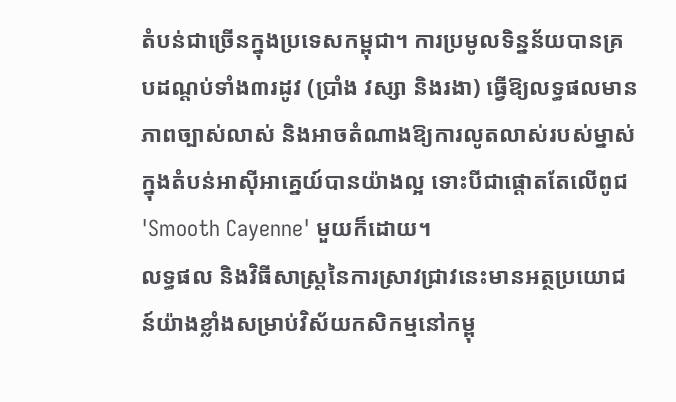តំបន់ជាច្រើនក្នុងប្រទេសកម្ពុជា។ ការប្រមូលទិន្នន័យបានគ្របដណ្ដប់ទាំង៣រដូវ (ប្រាំង វស្សា និងរងា) ធ្វើឱ្យលទ្ធផលមានភាពច្បាស់លាស់ និងអាចតំណាងឱ្យការលូតលាស់របស់ម្នាស់ក្នុងតំបន់អាស៊ីអាគ្នេយ៍បានយ៉ាងល្អ ទោះបីជាផ្តោតតែលើពូជ 'Smooth Cayenne' មួយក៏ដោយ។
លទ្ធផល និងវិធីសាស្ត្រនៃការស្រាវជ្រាវនេះមានអត្ថប្រយោជន៍យ៉ាងខ្លាំងសម្រាប់វិស័យកសិកម្មនៅកម្ពុ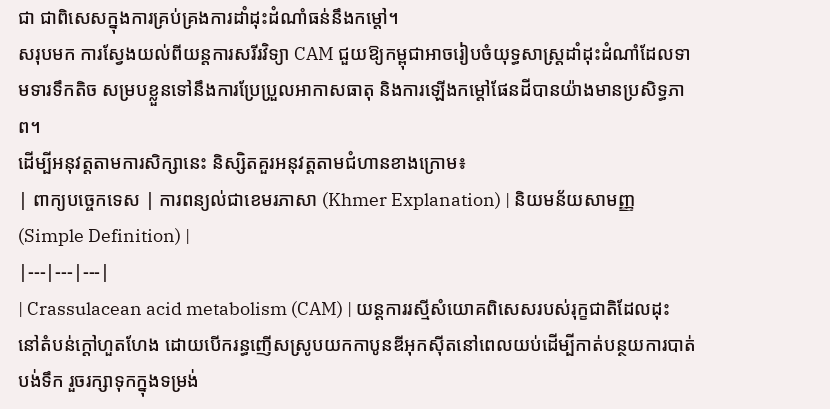ជា ជាពិសេសក្នុងការគ្រប់គ្រងការដាំដុះដំណាំធន់នឹងកម្តៅ។
សរុបមក ការស្វែងយល់ពីយន្តការសរីរវិទ្យា CAM ជួយឱ្យកម្ពុជាអាចរៀបចំយុទ្ធសាស្ត្រដាំដុះដំណាំដែលទាមទារទឹកតិច សម្របខ្លួនទៅនឹងការប្រែប្រួលអាកាសធាតុ និងការឡើងកម្តៅផែនដីបានយ៉ាងមានប្រសិទ្ធភាព។
ដើម្បីអនុវត្តតាមការសិក្សានេះ និស្សិតគួរអនុវត្តតាមជំហានខាងក្រោម៖
| ពាក្យបច្ចេកទេស | ការពន្យល់ជាខេមរភាសា (Khmer Explanation) | និយមន័យសាមញ្ញ (Simple Definition) |
|---|---|---|
| Crassulacean acid metabolism (CAM) | យន្តការរស្មីសំយោគពិសេសរបស់រុក្ខជាតិដែលដុះនៅតំបន់ក្តៅហួតហែង ដោយបើករន្ធញើសស្រូបយកកាបូនឌីអុកស៊ីតនៅពេលយប់ដើម្បីកាត់បន្ថយការបាត់បង់ទឹក រួចរក្សាទុកក្នុងទម្រង់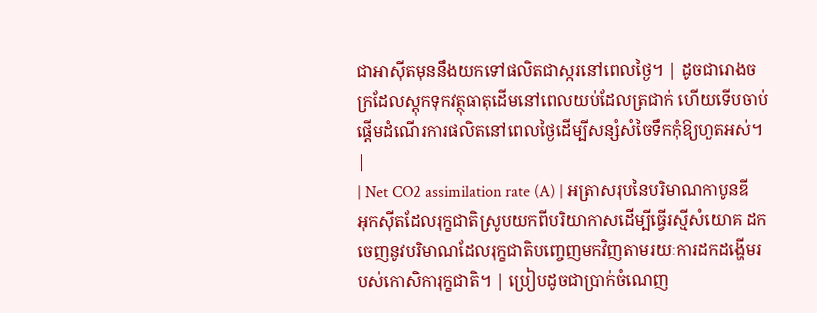ជាអាស៊ីតមុននឹងយកទៅផលិតជាស្ករនៅពេលថ្ងៃ។ | ដូចជារោងចក្រដែលស្តុកទុកវត្ថុធាតុដើមនៅពេលយប់ដែលត្រជាក់ ហើយទើបចាប់ផ្តើមដំណើរការផលិតនៅពេលថ្ងៃដើម្បីសន្សំសំចៃទឹកកុំឱ្យហួតអស់។ |
| Net CO2 assimilation rate (A) | អត្រាសរុបនៃបរិមាណកាបូនឌីអុកស៊ីតដែលរុក្ខជាតិស្រូបយកពីបរិយាកាសដើម្បីធ្វើរស្មីសំយោគ ដកចេញនូវបរិមាណដែលរុក្ខជាតិបញ្ចេញមកវិញតាមរយៈការដកដង្ហើមរបស់កោសិការុក្ខជាតិ។ | ប្រៀបដូចជាប្រាក់ចំណេញ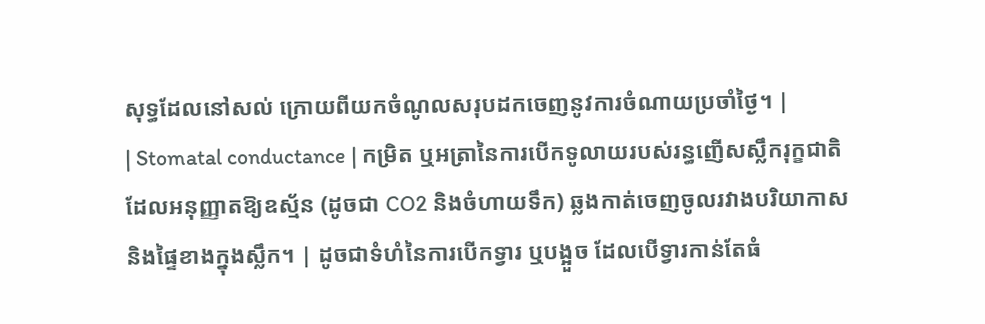សុទ្ធដែលនៅសល់ ក្រោយពីយកចំណូលសរុបដកចេញនូវការចំណាយប្រចាំថ្ងៃ។ |
| Stomatal conductance | កម្រិត ឬអត្រានៃការបើកទូលាយរបស់រន្ធញើសស្លឹករុក្ខជាតិ ដែលអនុញ្ញាតឱ្យឧស្ម័ន (ដូចជា CO2 និងចំហាយទឹក) ឆ្លងកាត់ចេញចូលរវាងបរិយាកាស និងផ្ទៃខាងក្នុងស្លឹក។ | ដូចជាទំហំនៃការបើកទ្វារ ឬបង្អួច ដែលបើទ្វារកាន់តែធំ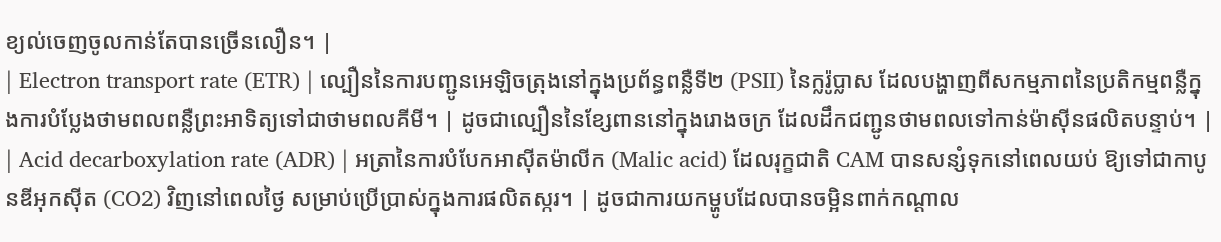ខ្យល់ចេញចូលកាន់តែបានច្រើនលឿន។ |
| Electron transport rate (ETR) | ល្បឿននៃការបញ្ជូនអេឡិចត្រុងនៅក្នុងប្រព័ន្ធពន្លឺទី២ (PSII) នៃក្លរ៉ូប្លាស ដែលបង្ហាញពីសកម្មភាពនៃប្រតិកម្មពន្លឺក្នុងការបំប្លែងថាមពលពន្លឺព្រះអាទិត្យទៅជាថាមពលគីមី។ | ដូចជាល្បឿននៃខ្សែពាននៅក្នុងរោងចក្រ ដែលដឹកជញ្ជូនថាមពលទៅកាន់ម៉ាស៊ីនផលិតបន្ទាប់។ |
| Acid decarboxylation rate (ADR) | អត្រានៃការបំបែកអាស៊ីតម៉ាលីក (Malic acid) ដែលរុក្ខជាតិ CAM បានសន្សំទុកនៅពេលយប់ ឱ្យទៅជាកាបូនឌីអុកស៊ីត (CO2) វិញនៅពេលថ្ងៃ សម្រាប់ប្រើប្រាស់ក្នុងការផលិតស្ករ។ | ដូចជាការយកម្ហូបដែលបានចម្អិនពាក់កណ្តាល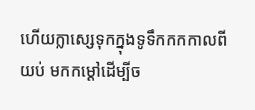ហើយក្លាស្សេទុកក្នុងទូទឹកកកកាលពីយប់ មកកម្តៅដើម្បីច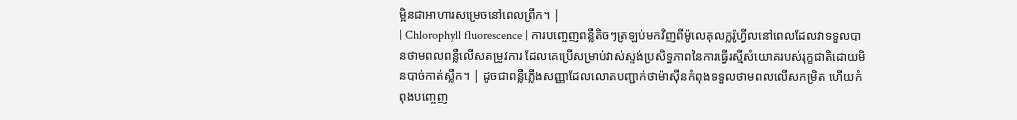ម្អិនជាអាហារសម្រេចនៅពេលព្រឹក។ |
| Chlorophyll fluorescence | ការបញ្ចេញពន្លឺតិចៗត្រឡប់មកវិញពីម៉ូលេគុលក្លរ៉ូហ្វីលនៅពេលដែលវាទទួលបានថាមពលពន្លឺលើសតម្រូវការ ដែលគេប្រើសម្រាប់វាស់ស្ទង់ប្រសិទ្ធភាពនៃការធ្វើរស្មីសំយោគរបស់រុក្ខជាតិដោយមិនបាច់កាត់ស្លឹក។ | ដូចជាពន្លឺភ្លើងសញ្ញាដែលលោតបញ្ជាក់ថាម៉ាស៊ីនកំពុងទទួលថាមពលលើសកម្រិត ហើយកំពុងបញ្ចេញ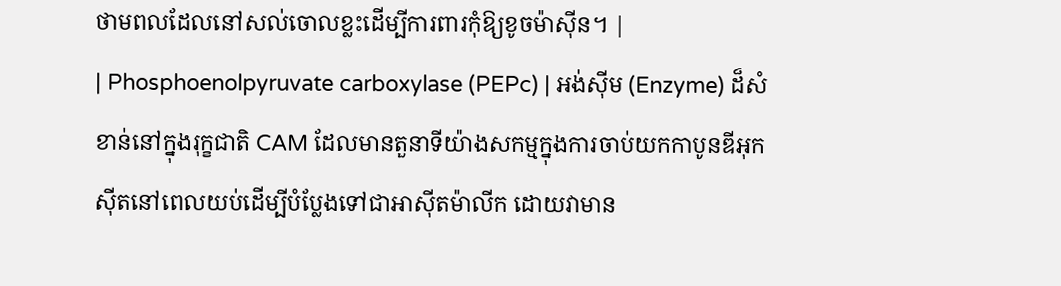ថាមពលដែលនៅសល់ចោលខ្លះដើម្បីការពារកុំឱ្យខូចម៉ាស៊ីន។ |
| Phosphoenolpyruvate carboxylase (PEPc) | អង់ស៊ីម (Enzyme) ដ៏សំខាន់នៅក្នុងរុក្ខជាតិ CAM ដែលមានតួនាទីយ៉ាងសកម្មក្នុងការចាប់យកកាបូនឌីអុកស៊ីតនៅពេលយប់ដើម្បីបំប្លែងទៅជាអាស៊ីតម៉ាលីក ដោយវាមាន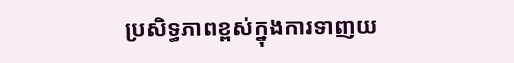ប្រសិទ្ធភាពខ្ពស់ក្នុងការទាញយ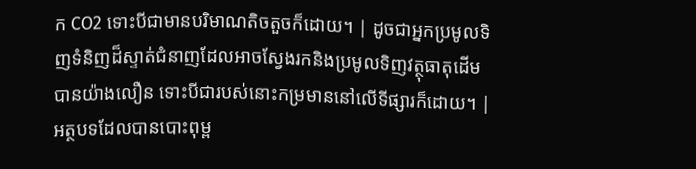ក CO2 ទោះបីជាមានបរិមាណតិចតួចក៏ដោយ។ | ដូចជាអ្នកប្រមូលទិញទំនិញដ៏ស្ទាត់ជំនាញដែលអាចស្វែងរកនិងប្រមូលទិញវត្ថុធាតុដើមបានយ៉ាងលឿន ទោះបីជារបស់នោះកម្រមាននៅលើទីផ្សារក៏ដោយ។ |
អត្ថបទដែលបានបោះពុម្ព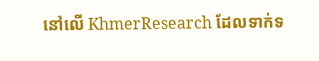នៅលើ KhmerResearch ដែលទាក់ទ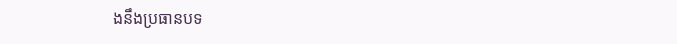ងនឹងប្រធានបទ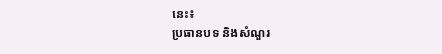នេះ៖
ប្រធានបទ និងសំណួរ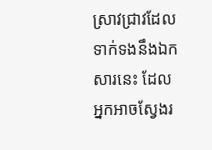ស្រាវជ្រាវដែលទាក់ទងនឹងឯកសារនេះ ដែលអ្នកអាចស្វែងរ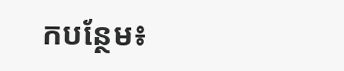កបន្ថែម៖